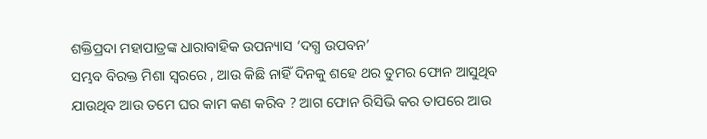ଶକ୍ତିପ୍ରଦା ମହାପାତ୍ରଙ୍କ ଧାରାବାହିକ ଉପନ୍ୟାସ ‘ଦଗ୍ଧ ଉପବନ’
ସମ୍ଭବ ବିରକ୍ତ ମିଶା ସ୍ୱରରେ , ଆଉ କିଛି ନାହିଁ ଦିନକୁ ଶହେ ଥର ତୁମର ଫୋନ ଆସୁଥିବ ଯାଉଥିବ ଆଉ ତମେ ଘର କାମ କଣ କରିବ ? ଆଗ ଫୋନ ରିସିଭି କର ତାପରେ ଆଉ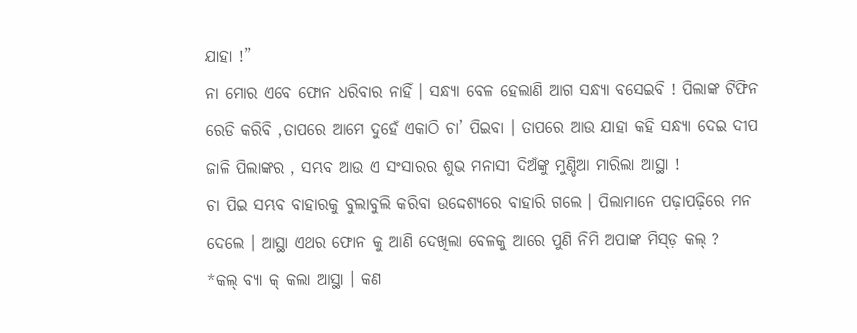ଯାହା !”
ନା ମୋର ଏବେ ଫୋନ ଧରିବାର ନାହିଁ । ସନ୍ଧ୍ୟା ବେଳ ହେଲାଣି ଆଗ ସନ୍ଧ୍ୟା ବସେଇବି ! ପିଲାଙ୍କ ଟିଫିନ ରେଡି କରିବି ,ତାପରେ ଆମେ ଦୁହେଁ ଏକାଠି ଚା’ ପିଇବା । ତାପରେ ଆଉ ଯାହା କହି ସନ୍ଧ୍ୟା ଦେଇ ଦୀପ ଜାଳି ପିଲାଙ୍କର , ସମ୍ଭବ ଆଉ ଏ ସଂସାରର ଶୁଭ ମନାସୀ ଦିଅଁଙ୍କୁ ମୁଣ୍ଡିଆ ମାରିଲା ଆସ୍ଥା !
ଚା ପିଇ ସମ୍ଭବ ବାହାରକୁ ବୁଲାବୁଲି କରିବା ଉଦ୍ଦେଶ୍ୟରେ ବାହାରି ଗଲେ । ପିଲାମାନେ ପଢ଼ାପଢ଼ିରେ ମନ ଦେଲେ । ଆସ୍ଥା ଏଥର ଫୋନ କୁ ଆଣି ଦେଖିଲା ବେଳକୁ ଆରେ ପୁଣି ନିମି ଅପାଙ୍କ ମିସ୍ଡ଼ କଲ୍ ?
*କଲ୍ ବ୍ୟା କ୍ କଲା ଆସ୍ଥା । କଣ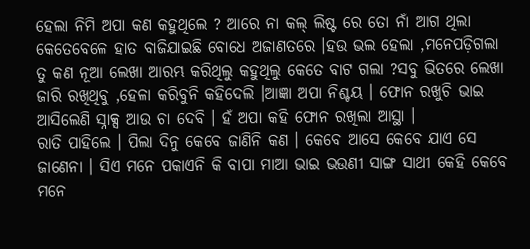ହେଲା ନିମି ଅପା କଣ କହୁଥିଲେ ? ଆରେ ନା କଲ୍ ଲିଷ୍ଟ ରେ ତୋ ନାଁ ଆଗ ଥିଲା କେତେବେଳେ ହାତ ବାଜିଯାଇଛି ବୋଧେ ଅଜାଣତରେ ।ହଉ ଭଲ ହେଲା ,ମନେପଡ଼ିଗଲା ତୁ କଣ ନୂଆ ଲେଖା ଆରମ୍ଭ କରିଥିଲୁ କହୁଥିଲୁ କେତେ ବାଟ ଗଲା ?ସବୁ ଭିତରେ ଲେଖା ଜାରି ରଖିଥିବୁ ,ହେଳା କରିବୁନି କହିଦେଲି ।ଆଜ୍ଞା ଅପା ନିଶ୍ଚୟ । ଫୋନ ରଖୁଚି ଭାଇ ଆସିଲେଣି ସ୍ନାକ୍ସ ଆଉ ଚା ଦେବି । ହଁ ଅପା କହି ଫୋନ ରଖିଲା ଆସ୍ଥା ।
ରାତି ପାହିଲେ । ପିଲା ଦିନୁ କେବେ ଜାଣିନି କଣ । କେବେ ଆସେ କେବେ ଯାଏ ସେ ଜାଣେନା । ସିଏ ମନେ ପକାଏନି କି ବାପା ମାଆ ଭାଇ ଭଉଣୀ ସାଙ୍ଗ ସାଥୀ କେହି କେବେ ମନେ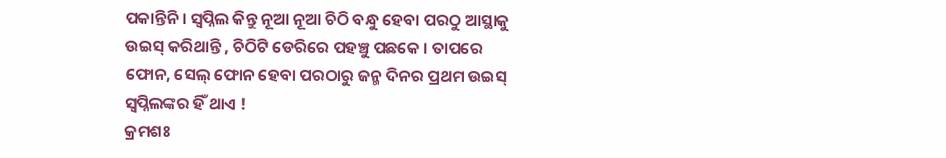ପକାନ୍ତିନି । ସ୍ୱପ୍ନିଲ କିନ୍ତୁ ନୂଆ ନୂଆ ଚିଠି ବନ୍ଧୁ ହେବା ପରଠୁ ଆସ୍ଥାକୁ ଉଇସ୍ କରିଥାନ୍ତି , ଚିଠିଟି ଡେରିରେ ପହଞ୍ଚୁ ପଛକେ । ତାପରେ ଫୋନ, ସେଲ୍ ଫୋନ ହେବା ପରଠାରୁ ଜନ୍ମ ଦିନର ପ୍ରଥମ ଉଇସ୍ ସ୍ୱପ୍ନିଲଙ୍କର ହିଁ ଥାଏ !
କ୍ରମଶଃ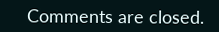Comments are closed.